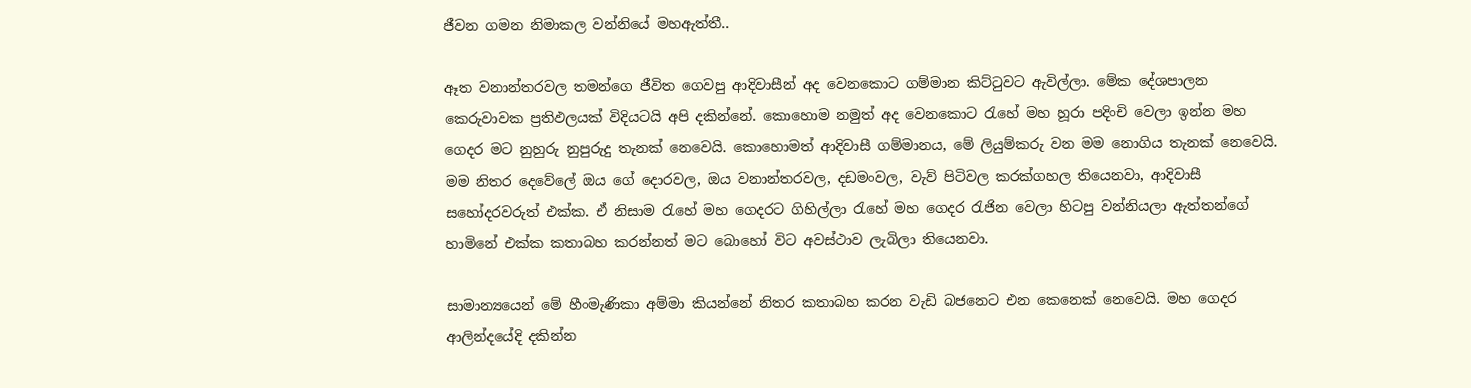ජීවන ගමන නිමාකල වන්නියේ මහඇත්තී..

ඈත වනාන්තරවල තමන්ගෙ ජීවිත ගෙවපු ආදිවාසීන් අද වෙනකොට ගම්මාන කිට්ටුවට ඇවිල්ලා. මේක දේශපාලන කෙරුවාවක ප්‍රතිඵලයක් විදියටයි අපි දකින්නේ. කොහොම නමුත් අද වෙනකොට රැහේ මහ හූරා පදිංචි වෙලා ඉන්න මහ ගෙදර මට නුහුරු නුපුරුදු තැනක් නෙවෙයි. කොහොමත් ආදිවාසී ගම්මානය, මේ ලියුම්කරු වන මම නොගිය තැනක් නෙවෙයි. මම නිතර දෙවේලේ ඔය ගේ දොරවල, ඔය වනාන්තරවල, දඩමංවල, වැව් පිටිවල කරක්ගහල තියෙනවා, ආදිවාසී සහෝදරවරුත් එක්ක. ඒ නිසාම රැහේ මහ ගෙදරට ගිහිල්ලා රැහේ මහ ගෙදර රැජින වෙලා හිටපු වන්නියලා ඇත්තන්ගේ හාමිනේ එක්ක කතාබහ කරන්නත් මට බොහෝ විට අවස්ථාව ලැබිලා තියෙනවා.

සාමාන්‍යයෙන් මේ හීංමැණිකා අම්මා කියන්නේ නිතර කතාබහ කරන වැඩි බජනෙට එන කෙනෙක් නෙවෙයි. මහ ගෙදර ආලින්දයේදි දකින්න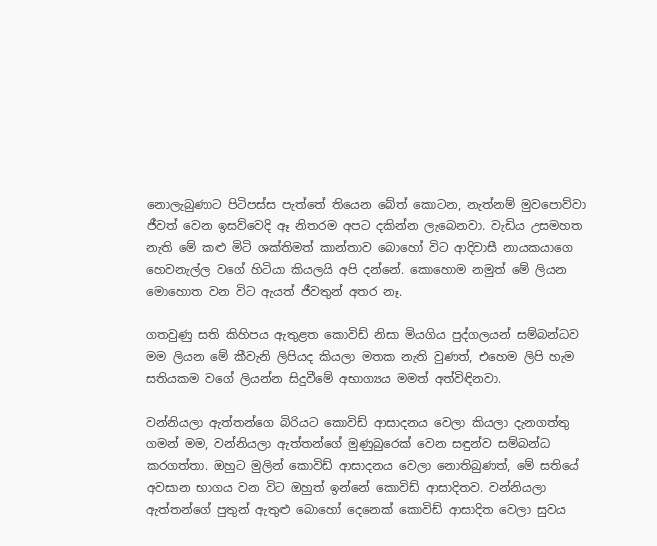නොලැබුණාට පිටිපස්ස පැත්තේ තියෙන බේත් කොටන, නැත්නම් මුවපොව්වා ජීවත් වෙන ඉසව්වෙදි ඈ නිතරම අපට දකින්න ලැබෙනවා. වැඩිය උසමහත නැති මේ කළු මිටි ශක්තිමත් කාන්තාව බොහෝ විට ආදිවාසී නායකයාගෙ හෙවනැල්ල වගේ හිටියා කියලයි අපි දන්නේ. කොහොම නමුත් මේ ලියන මොහොත වන විට ඇයත් ජීවතුන් අතර නෑ.

ගතවුණු සති කිහිපය ඇතුළත කොවිඩ් නිසා මියගිය පුද්ගලයන් සම්බන්ධව මම ලියන මේ කීවැනි ලිපියද කියලා මතක නැති වුණත්, එහෙම ලිපි හැම සතියකම වගේ ලියන්න සිදුවීමේ අභාග්‍යය මමත් අත්විඳිනවා.

වන්නියලා ඇත්තන්ගෙ බිරියට කොවිඩ් ආසාදනය වෙලා කියලා දැනගත්තු ගමන් මම, වන්නියලා ඇත්තන්ගේ මුණුබුරෙක් වෙන සඳුන්ව සම්බන්ධ කරගත්තා. ඔහුට මුලින් කොවිඩ් ආසාදනය වෙලා නොතිබුණත්, මේ සතියේ අවසාන භාගය වන විට ඔහුත් ඉන්නේ කොවිඩ් ආසාදිතව. වන්නියලා ඇත්තන්ගේ පුතුන් ඇතුළු බොහෝ දෙනෙක් කොවිඩ් ආසාදිත වෙලා සුවය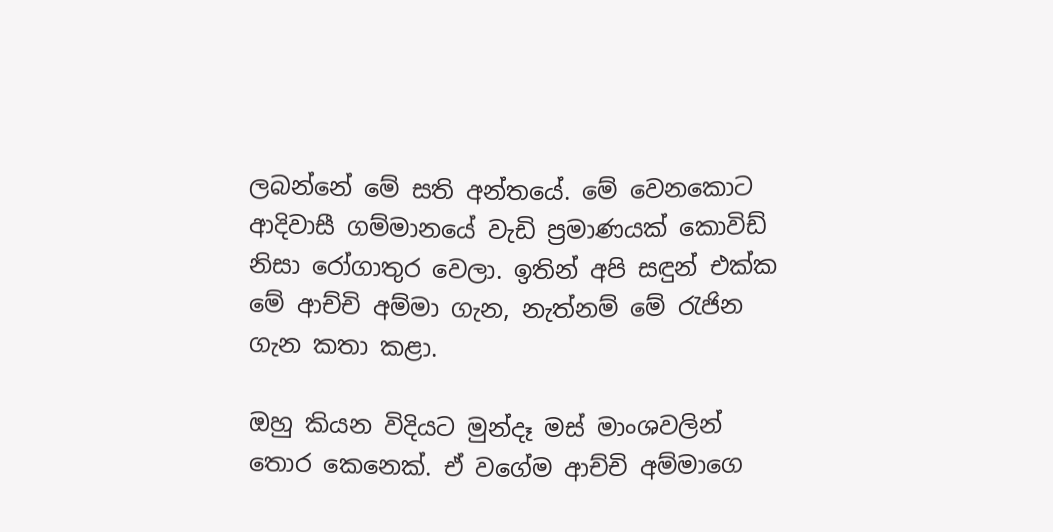ලබන්නේ මේ සති අන්තයේ. මේ වෙනකොට ආදිවාසී ගම්මානයේ වැඩි ප්‍රමාණයක් කොවිඩ් නිසා රෝගාතුර වෙලා. ඉතින් අපි සඳුන් එක්ක මේ ආච්චි අම්මා ගැන, නැත්නම් මේ රැජින ගැන කතා කළා.

ඔහු කියන විදියට මුන්දෑ මස් මාංශවලින් තොර කෙනෙක්. ඒ වගේම ආච්චි අම්මාගෙ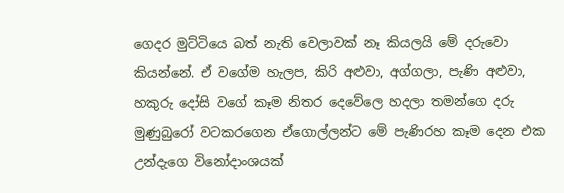ගෙදර මුට්ටියෙ බත් නැති වෙලාවක් නෑ කියලයි මේ දරුවො කියන්නේ. ඒ වගේම හැලප, කිරි අළුවා, අග්ගලා, පැණි අළුවා, හකුරු දෝසි වගේ කෑම නිතර දෙවේලෙ හදලා තමන්ගෙ දරු මුණුබුරෝ වටකරගෙන ඒගොල්ලන්ට මේ පැණිරහ කෑම දෙන එක උන්දැගෙ විනෝදාංශයක්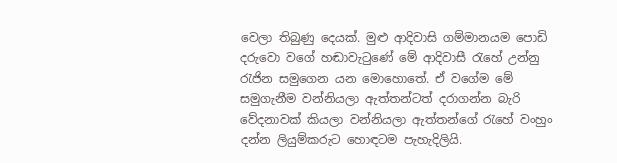වෙලා තිබුණු දෙයක්. මුළු ආදිවාසි ගම්මානයම පොඩි දරුවො වගේ හඬාවැටුණේ මේ ආදිවාසී රැහේ උන්නු රැජින සමුගෙන යන මොහොතේ. ඒ වගේම මේ සමුගැනීම වන්නියලා ඇත්තන්ටත් දරාගන්න බැරි වේදනාවක් කියලා වන්නියලා ඇත්තන්ගේ රැහේ වංහුං දන්න ලියුම්කරුට හොඳටම පැහැදිලියි.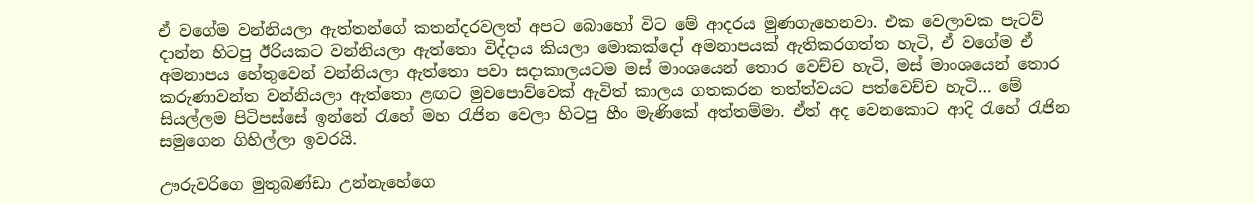ඒ වගේම වන්නියලා ඇත්තන්ගේ කතන්දරවලත් අපට බොහෝ විට මේ ආදරය මුණගැහෙනවා. එක වෙලාවක පැටව් දාන්න හිටපු ඊරියකට වන්නියලා ඇත්තො විද්දාය කියලා මොකක්දෝ අමනාපයක් ඇතිකරගත්ත හැටි, ඒ වගේම ඒ අමනාපය හේතුවෙන් වන්නියලා ඇත්තො පවා සදාකාලයටම මස් මාංශයෙන් තොර වෙච්ච හැටි, මස් මාංශයෙන් තොර කරුණාවන්ත වන්නියලා ඇත්තො ළඟට මුවපොව්වෙක් ඇවිත් කාලය ගතකරන තත්ත්වයට පත්වෙච්ච හැටි… මේ සියල්ලම පිටිපස්සේ ඉන්නේ රැහේ මහ රැජින වෙලා හිටපු හීං මැණිකේ අත්තම්මා. ඒත් අද වෙනකොට ආදි රැහේ රැජින සමුගෙන ගිහිල්ලා ඉවරයි.

ඌරුවරිගෙ මුතුබණ්ඩා උන්නැහේගෙ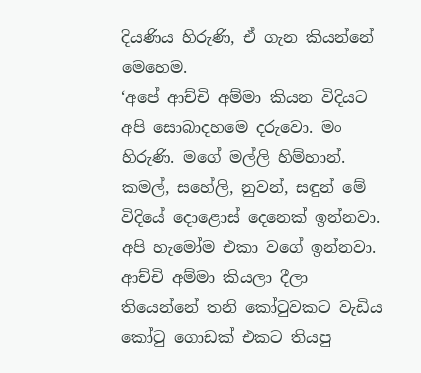දියණිය හිරුණි, ඒ ගැන කියන්නේ මෙහෙම.
‘අපේ ආච්චි අම්මා කියන විදියට අපි සොබාදහමෙ දරුවො. මං හිරුණි. මගේ මල්ලි හිම්හාන්. කමල්, සහේලි, නුවන්, සඳුන් මේ විදියේ දොළොස් දෙනෙක් ඉන්නවා. අපි හැමෝම එකා වගේ ඉන්නවා. ආච්චි අම්මා කියලා දීලා තියෙන්නේ තනි කෝටුවකට වැඩිය කෝටු ගොඩක් එකට තියපු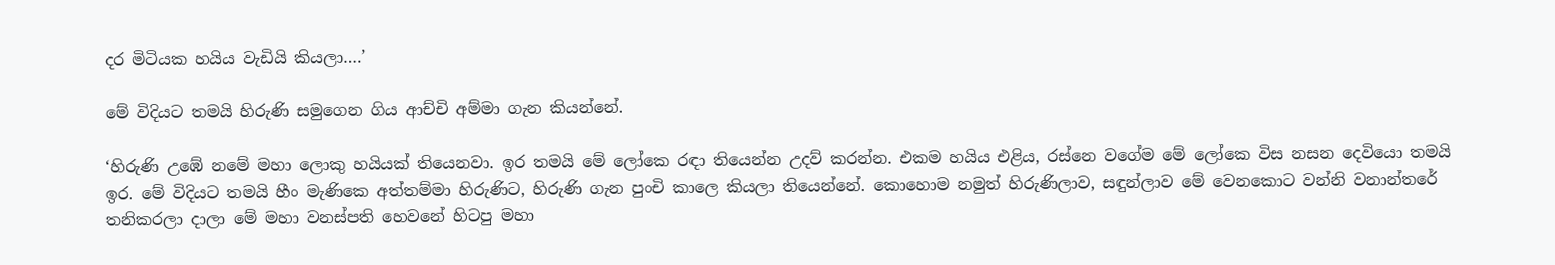දර මිටියක හයිය වැඩියි කියලා….’

මේ විදියට තමයි හිරුණි සමුගෙන ගිය ආච්චි අම්මා ගැන කියන්නේ.

‘හිරුණි උඹේ නමේ මහා ලොකු හයියක් තියෙනවා. ඉර තමයි මේ ලෝකෙ රඳා තියෙන්න උදව් කරන්න. එකම හයිය එළිය, රස්නෙ වගේම මේ ලෝකෙ විස නසන දෙවියො තමයි ඉර. මේ විදියට තමයි හීං මැණිකෙ අත්තම්මා හිරුණිට, හිරුණි ගැන පුංචි කාලෙ කියලා තියෙන්නේ. කොහොම නමුත් හිරුණිලාව, සඳුන්ලාව මේ වෙනකොට වන්නි වනාන්තරේ තනිකරලා දාලා මේ මහා වනස්පති හෙවනේ හිටපු මහා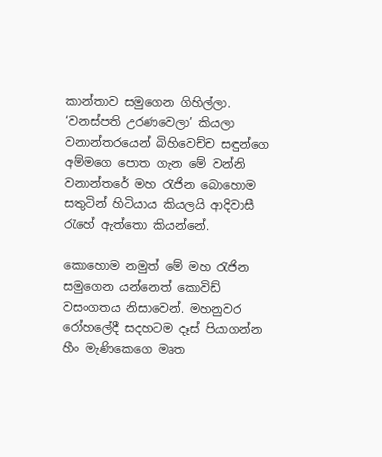කාන්තාව සමුගෙන ගිහිල්ලා.
‘වනස්පති උරණවෙලා’ කියලා වනාන්තරයෙන් බිහිවෙච්ච සඳුන්ගෙ අම්මගෙ පොත ගැන මේ වන්නි වනාන්තරේ මහ රැජින බොහොම සතුටින් හිටියාය කියලයි ආදිවාසී රැහේ ඇත්තො කියන්නේ.

කොහොම නමුත් මේ මහ රැජින සමුගෙන යන්නෙත් කොවිඩ් වසංගතය නිසාවෙන්. මහනුවර රෝහලේදී සදහටම දෑස් පියාගන්න හීං මැණිකෙගෙ මෘත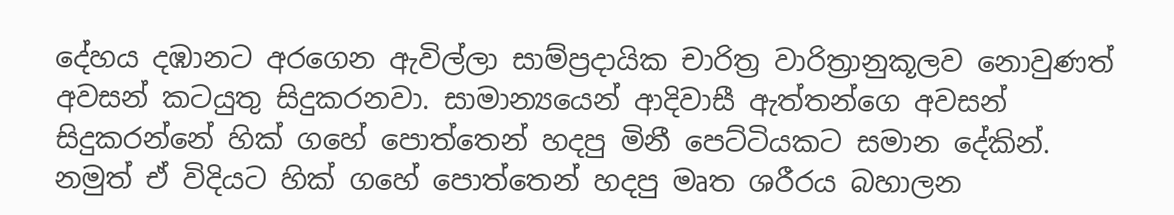දේහය දඹානට අරගෙන ඇවිල්ලා සාම්ප්‍රදායික චාරිත්‍ර වාරිත්‍රානුකූලව නොවුණත් අවසන් කටයුතු සිදුකරනවා. සාමාන්‍යයෙන් ආදිවාසී ඇත්තන්ගෙ අවසන් සිදුකරන්නේ හික් ගහේ පොත්තෙන් හදපු මිනී පෙට්ටියකට සමාන දේකින්. නමුත් ඒ විදියට හික් ගහේ පොත්තෙන් හදපු මෘත ශරීරය බහාලන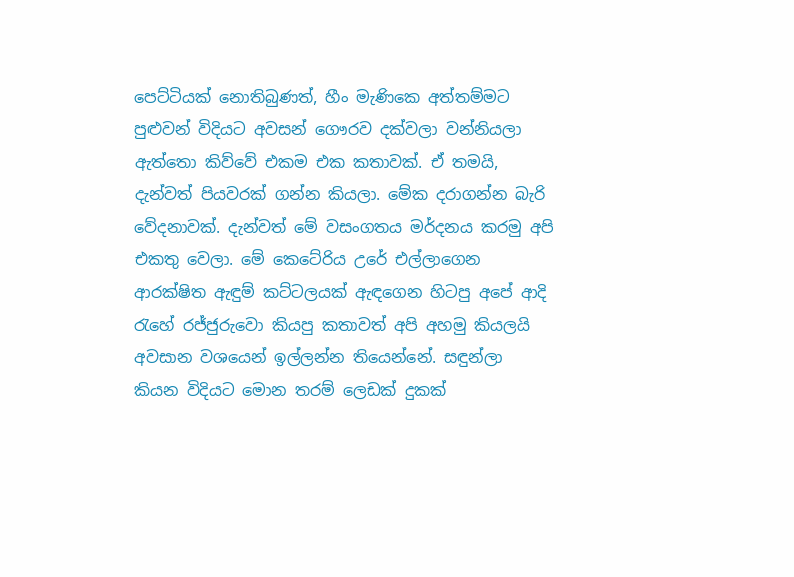පෙට්ටියක් නොතිබුණත්, හීං මැණිකෙ අත්තම්මට පුළුවන් විදියට අවසන් ගෞරව දක්වලා වන්නියලා ඇත්තො කිව්වේ එකම එක කතාවක්. ඒ තමයි, දැන්වත් පියවරක් ගන්න කියලා. මේක දරාගන්න බැරි වේදනාවක්. දැන්වත් මේ වසංගතය මර්දනය කරමු අපි එකතු වෙලා. මේ කෙටේරිය උරේ එල්ලාගෙන ආරක්ෂිත ඇඳුම් කට්ටලයක් ඇඳගෙන හිටපු අපේ ආදි රැහේ රජ්ජුරුවො කියපු කතාවත් අපි අහමු කියලයි අවසාන වශයෙන් ඉල්ලන්න තියෙන්නේ. සඳුන්ලා කියන විදියට මොන තරම් ලෙඩක් දුකක්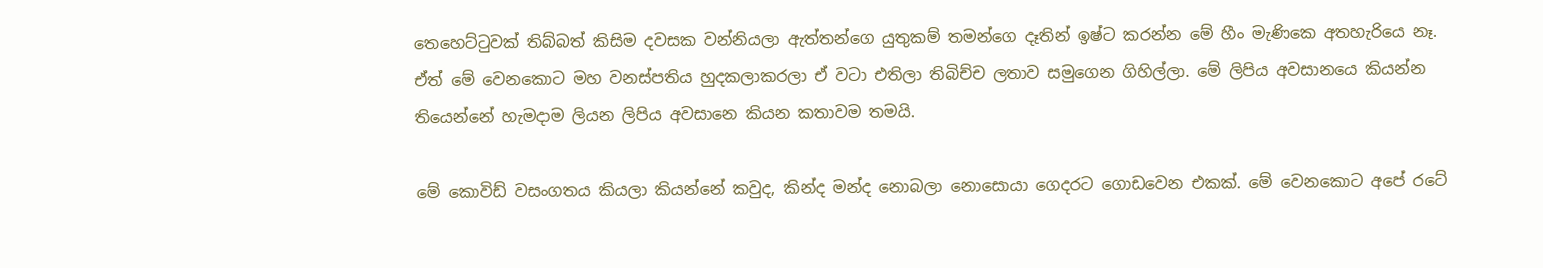තෙහෙට්ටුවක් තිබ්බත් කිසිම දවසක වන්නියලා ඇත්තන්ගෙ යුතුකම් තමන්ගෙ දෑතින් ඉෂ්ට කරන්න මේ හීං මැණිකෙ අතහැරියෙ නෑ. ඒත් මේ වෙනකොට මහ වනස්පතිය හුදකලාකරලා ඒ වටා එතිලා තිබිච්ච ලතාව සමුගෙන ගිහිල්ලා. මේ ලිපිය අවසානයෙ කියන්න තියෙන්නේ හැමදාම ලියන ලිපිය අවසානෙ කියන කතාවම තමයි.

මේ කොවිඩ් වසංගතය කියලා කියන්නේ කවුද, කින්ද මන්ද නොබලා නොසොයා ගෙදරට ගොඩවෙන එකක්. මේ වෙනකොට අපේ රටේ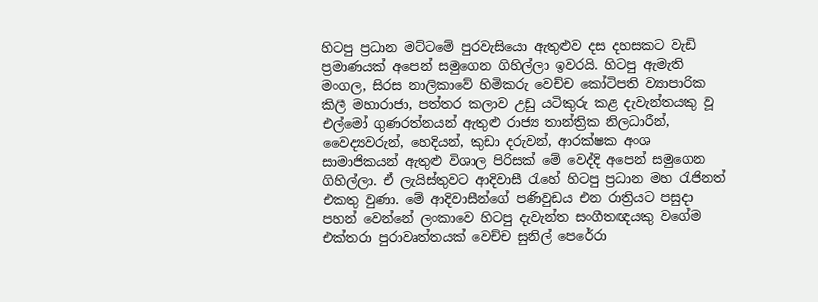හිටපු ප්‍රධාන මට්ටමේ පුරවැසියො ඇතුළුව දස දහසකට වැඩි ප්‍රමාණයක් අපෙන් සමුගෙන ගිහිල්ලා ඉවරයි. හිටපු ඇමැති මංගල, සිරස නාලිකාවේ හිමිකරු වෙච්ච කෝටිපති ව්‍යාපාරික කිලී මහාරාජා, පත්තර කලාව උඩු යටිකුරු කළ දැවැන්තයකු වූ එල්මෝ ගුණරත්නයන් ඇතුළු රාජ්‍ය තාන්ත්‍රික නිලධාරීන්, වෛද්‍යවරුන්, හෙදියන්, කුඩා දරුවන්, ආරක්ෂක අංශ සාමාජිකයන් ඇතුළු විශාල පිරිසක් මේ වෙද්දි අපෙන් සමුගෙන ගිහිල්ලා. ඒ ලැයිස්තුවට ආදිවාසී රැහේ හිටපු ප්‍රධාන මහ රැජිනත් එකතු වුණා. මේ ආදිවාසීන්ගේ පණිවුඩය එන රාත්‍රියට පසුදා පහන් වෙන්නේ ලංකාවෙ හිටපු දැවැන්ත සංගීතඥයකු වගේම එක්තරා පුරාවෘත්තයක් වෙච්ච සුනිල් පෙරේරා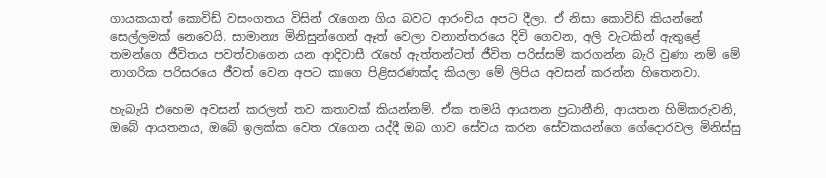ගායකයාත් කොවිඩ් වසංගතය විසින් රැගෙන ගිය බවට ආරංචිය අපට දීලා. ඒ නිසා කොවිඩ් කියන්නේ සෙල්ලමක් නෙවෙයි. සාමාන්‍ය මිනිසුන්ගෙන් ඈත් වෙලා වනාන්තරයෙ දිවි ගෙවන, අලි වැටකින් ඇතුළේ තමන්ගෙ ජීවිතය පවත්වාගෙන යන ආදිවාසී රැහේ ඇත්තන්ටත් ජීවිත පරිස්සම් කරගන්න බැරි වුණා නම් මේ නාගරික පරිසරයෙ ජීවත් වෙන අපට කාගෙ පිළිසරණක්ද කියලා මේ ලිපිය අවසන් කරන්න හිතෙනවා.

හැබැයි එහෙම අවසන් කරලත් තව කතාවක් කියන්නම්. ඒක තමයි ආයතන ප්‍රධානීනි, ආයතන හිමිකරුවනි, ඔබේ ආයතනය, ඔබේ ඉලක්ක වෙත රැගෙන යද්දී ඔබ ගාව සේවය කරන සේවකයන්ගෙ ගේදොරවල මිනිස්සු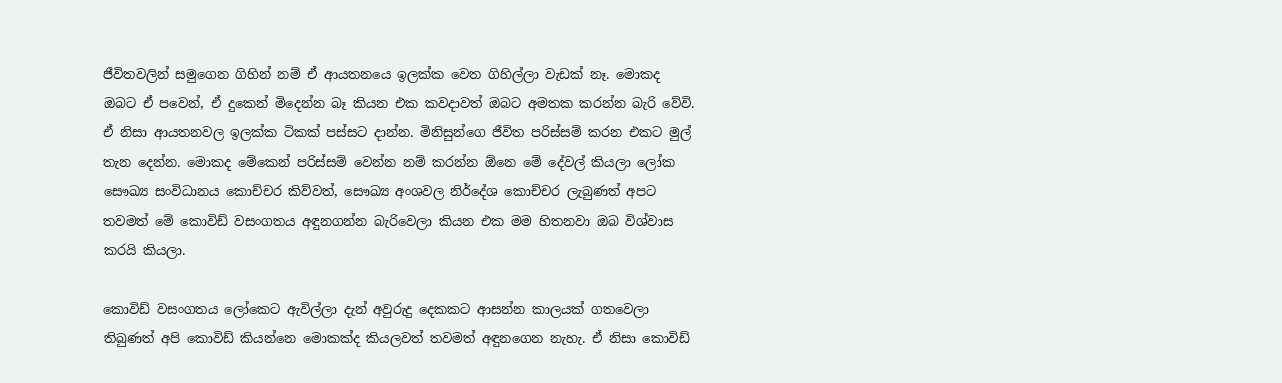ජීවිතවලින් සමුගෙන ගිහින් නම් ඒ ආයතනයෙ ඉලක්ක වෙත ගිහිල්ලා වැඩක් නෑ. මොකද ඔබට ඒ පවෙන්, ඒ දුකෙන් මිදෙන්න බෑ කියන එක කවදාවත් ඔබට අමතක කරන්න බැරි වේවි. ඒ නිසා ආයතනවල ඉලක්ක ටිකක් පස්සට දාන්න. මිනිසුන්ගෙ ජීවිත පරිස්සම් කරන එකට මුල් තැන දෙන්න. මොකද මේකෙන් පරිස්සම් වෙන්න නම් කරන්න ඕනෙ මේ දේවල් කියලා ලෝක සෞඛ්‍ය සංවිධානය කොච්චර කිව්වත්, සෞඛ්‍ය අංශවල නිර්දේශ කොච්චර ලැබුණත් අපට තවමත් මේ කොවිඩ් වසංගතය අඳුනගන්න බැරිවෙලා කියන එක මම හිතනවා ඔබ විශ්වාස කරයි කියලා.

කොවිඩ් වසංගතය ලෝකෙට ඇවිල්ලා දැන් අවුරුදු දෙකකට ආසන්න කාලයක් ගතවෙලා තිබුණත් අපි කොවිඩ් කියන්නෙ මොකක්ද කියලවත් තවමත් අඳුනගෙන නැහැ. ඒ නිසා කොවිඩ්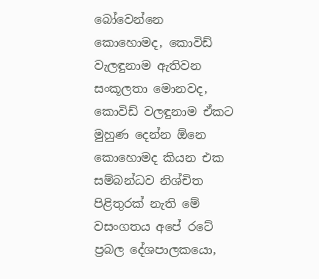බෝවෙන්නෙ කොහොමද, කොවිඩ් වැලඳුනාම ඇතිවන සංකූලතා මොනවද, කොවිඩ් වලඳුනාම ඒකට මුහුණ දෙන්න ඕනෙ කොහොමද කියන එක සම්බන්ධව නිශ්චිත පිළිතුරක් නැති මේ වසංගතය අපේ රටේ ප්‍රබල දේශපාලකයො,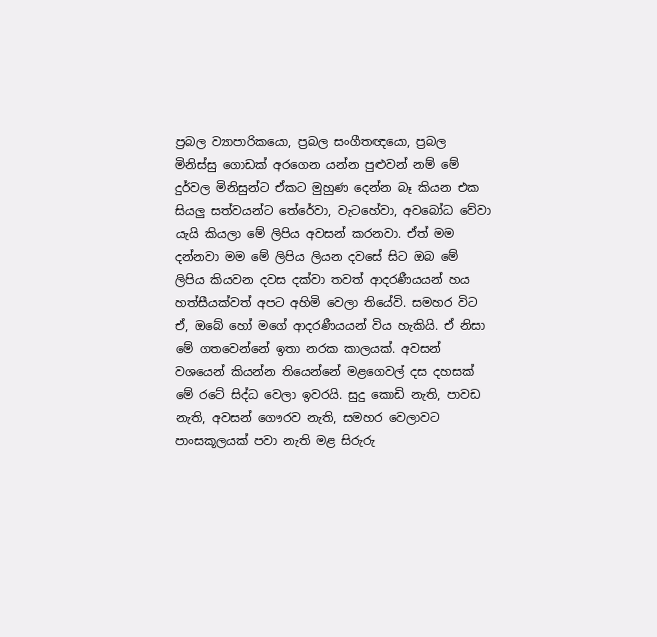ප්‍රබල ව්‍යාපාරිකයො, ප්‍රබල සංගීතඥයො, ප්‍රබල මිනිස්සු ගොඩක් අරගෙන යන්න පුළුවන් නම් මේ දුර්වල මිනිසුන්ට ඒකට මුහුණ දෙන්න බෑ කියන එක සියලු සත්වයන්ට තේරේවා, වැටහේවා, අවබෝධ වේවා යැයි කියලා මේ ලිපිය අවසන් කරනවා. ඒත් මම දන්නවා මම මේ ලිපිය ලියන දවසේ සිට ඔබ මේ ලිපිය කියවන දවස දක්වා තවත් ආදරණීයයන් හය හත්සීයක්වත් අපට අහිමි වෙලා තියේවි. සමහර විට ඒ, ඔබේ හෝ මගේ ආදරණීයයන් විය හැකියි. ඒ නිසා මේ ගතවෙන්නේ ඉතා නරක කාලයක්. අවසන් වශයෙන් කියන්න තියෙන්නේ මළගෙවල් දස දහසක් මේ රටේ සිද්ධ වෙලා ඉවරයි. සුදු කොඩි නැති, පාවඩ නැති, අවසන් ගෞරව නැති, සමහර වෙලාවට පාංසකූලයක් පවා නැති මළ සිරුරු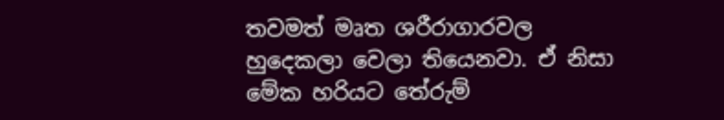තවමත් මෘත ශරීරාගාරවල හුදෙකලා වෙලා තියෙනවා. ඒ නිසා මේක හරියට තේරුම්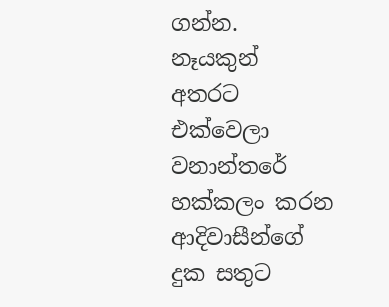ගන්න. නෑයකුන් අතරට එක්වෙලා වනාන්තරේ හක්කලං කරන ආදිවාසීන්ගේ දුක සතුට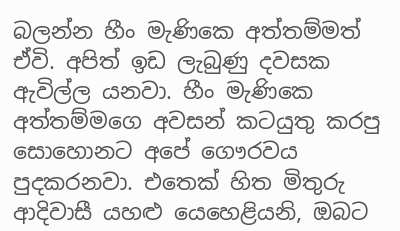බලන්න හීං මැණිකෙ අත්තම්මත් ඒවි. අපිත් ඉඩ ලැබුණු දවසක ඇවිල්ල යනවා. හීං මැණිකෙ අත්තම්මගෙ අවසන් කටයුතු කරපු සොහොනට අපේ ගෞරවය පුදකරනවා. එතෙක් හිත මිතුරු ආදිවාසී යහළු යෙහෙළියනි, ඔබට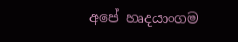අපේ හෘදයාංගම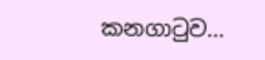කනගාටුව…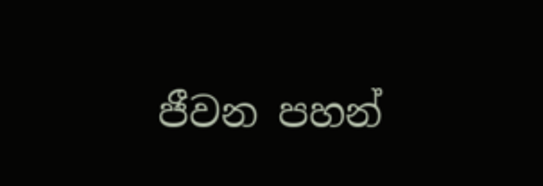ජීවන පහන්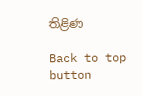තිළිණ

Back to top button